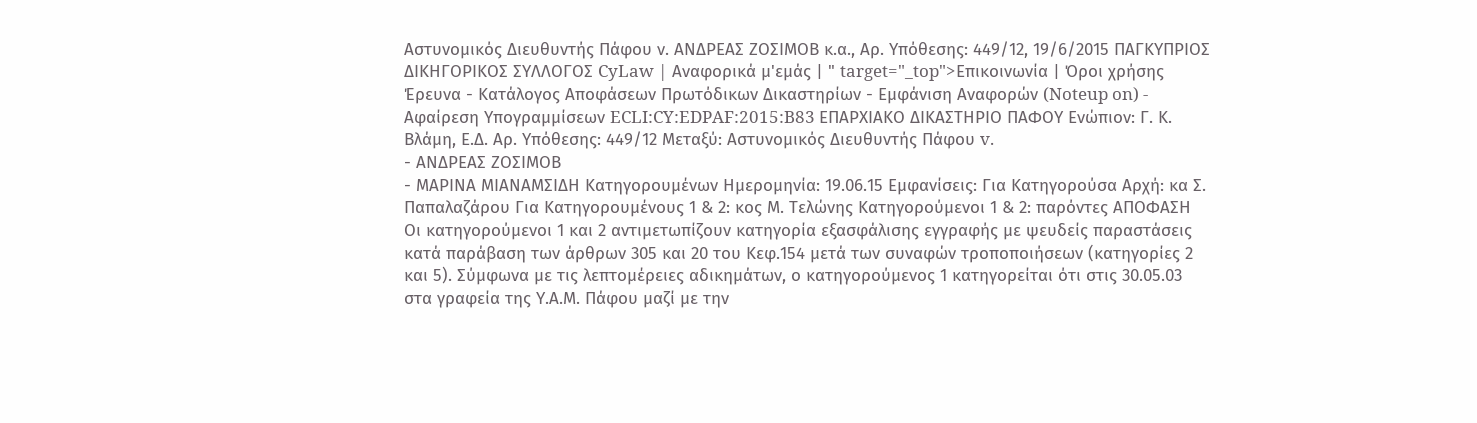Αστυνομικός Διευθυντής Πάφου ν. ΑΝΔΡΕΑΣ ΖΟΣΙΜΟΒ κ.α., Αρ. Υπόθεσης: 449/12, 19/6/2015 ΠΑΓΚΥΠΡΙΟΣ ΔΙΚΗΓΟΡΙΚΟΣ ΣΥΛΛΟΓΟΣ CyLaw | Αναφορικά μ'εμάς | " target="_top">Επικοινωνία | Όροι χρήσης Έρευνα - Κατάλογος Αποφάσεων Πρωτόδικων Δικαστηρίων - Εμφάνιση Αναφορών (Noteup on) - Αφαίρεση Υπογραμμίσεων ECLI:CY:EDPAF:2015:B83 ΕΠΑΡΧΙΑΚΟ ΔΙΚΑΣΤΗΡΙΟ ΠΑΦΟΥ Ενώπιον: Γ. Κ. Βλάμη, Ε.Δ. Αρ. Υπόθεσης: 449/12 Μεταξύ: Αστυνομικός Διευθυντής Πάφου v.
- ΑΝΔΡΕΑΣ ΖΟΣΙΜΟΒ
- ΜΑΡΙΝΑ ΜΙΑΝΑΜΣΙΔΗ Κατηγορουμένων Ημερομηνία: 19.06.15 Εμφανίσεις: Για Κατηγορούσα Αρχή: κα Σ. Παπαλαζάρου Για Κατηγορουμένους 1 & 2: κος Μ. Τελώνης Κατηγορούμενοι 1 & 2: παρόντες ΑΠΟΦΑΣΗ Οι κατηγορούμενοι 1 και 2 αντιμετωπίζουν κατηγορία εξασφάλισης εγγραφής με ψευδείς παραστάσεις κατά παράβαση των άρθρων 305 και 20 του Κεφ.154 μετά των συναφών τροποποιήσεων (κατηγορίες 2 και 5). Σύμφωνα με τις λεπτομέρειες αδικημάτων, ο κατηγορούμενος 1 κατηγορείται ότι στις 30.05.03 στα γραφεία της Υ.Α.Μ. Πάφου μαζί με την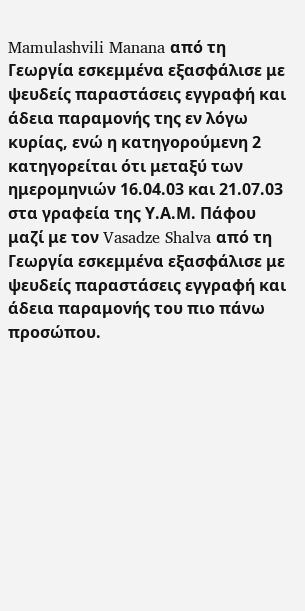Mamulashvili Manana από τη Γεωργία εσκεμμένα εξασφάλισε με ψευδείς παραστάσεις εγγραφή και άδεια παραμονής της εν λόγω κυρίας, ενώ η κατηγορούμενη 2 κατηγορείται ότι μεταξύ των ημερομηνιών 16.04.03 και 21.07.03 στα γραφεία της Υ.Α.Μ. Πάφου μαζί με τον Vasadze Shalva από τη Γεωργία εσκεμμένα εξασφάλισε με ψευδείς παραστάσεις εγγραφή και άδεια παραμονής του πιο πάνω προσώπου.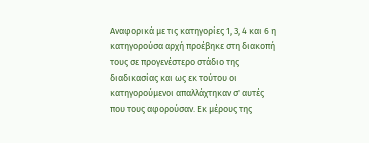Αναφορικά με τις κατηγορίες 1, 3, 4 και 6 η κατηγορούσα αρχή προέβηκε στη διακοπή τους σε προγενέστερο στάδιο της διαδικασίας και ως εκ τούτου οι κατηγορούμενοι απαλλάχτηκαν σ' αυτές που τους αφορούσαν. Εκ μέρους της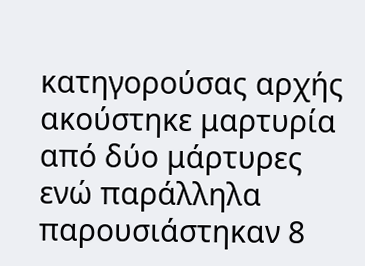κατηγορούσας αρχής ακούστηκε μαρτυρία από δύο μάρτυρες ενώ παράλληλα παρουσιάστηκαν 8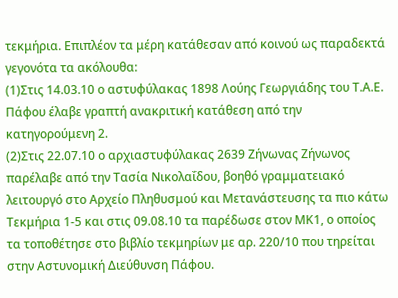τεκμήρια. Επιπλέον τα μέρη κατάθεσαν από κοινού ως παραδεκτά γεγονότα τα ακόλουθα:
(1)Στις 14.03.10 ο αστυφύλακας 1898 Λούης Γεωργιάδης του Τ.Α.Ε. Πάφου έλαβε γραπτή ανακριτική κατάθεση από την κατηγορούμενη 2.
(2)Στις 22.07.10 ο αρχιαστυφύλακας 2639 Ζήνωνας Ζήνωνος παρέλαβε από την Τασία Νικολαΐδου, βοηθό γραμματειακό λειτουργό στο Αρχείο Πληθυσμού και Μετανάστευσης τα πιο κάτω Τεκμήρια 1-5 και στις 09.08.10 τα παρέδωσε στον ΜΚ1, ο οποίος τα τοποθέτησε στο βιβλίο τεκμηρίων με αρ. 220/10 που τηρείται στην Αστυνομική Διεύθυνση Πάφου.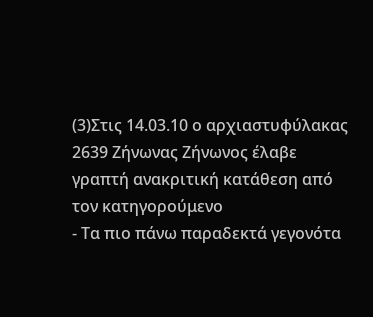(3)Στις 14.03.10 ο αρχιαστυφύλακας 2639 Ζήνωνας Ζήνωνος έλαβε γραπτή ανακριτική κατάθεση από τον κατηγορούμενο
- Τα πιο πάνω παραδεκτά γεγονότα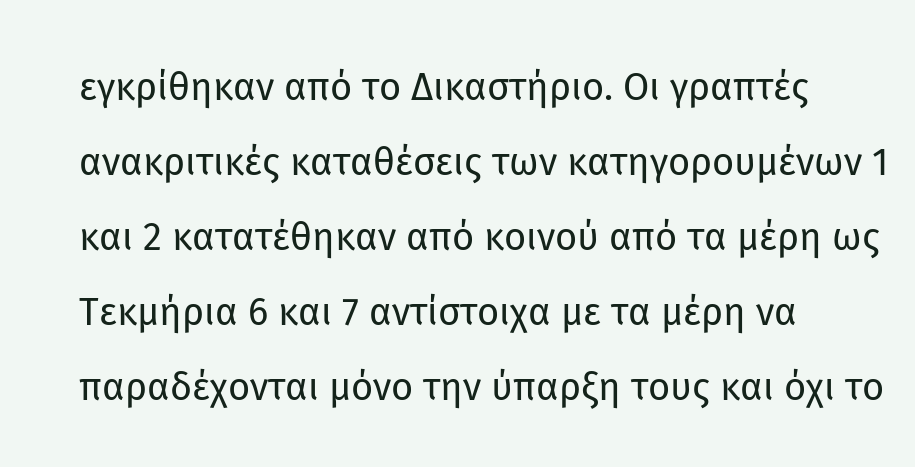εγκρίθηκαν από το Δικαστήριο. Οι γραπτές ανακριτικές καταθέσεις των κατηγορουμένων 1 και 2 κατατέθηκαν από κοινού από τα μέρη ως Τεκμήρια 6 και 7 αντίστοιχα με τα μέρη να παραδέχονται μόνο την ύπαρξη τους και όχι το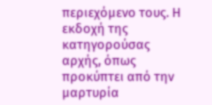περιεχόμενο τους. Η εκδοχή της κατηγορούσας αρχής, όπως προκύπτει από την μαρτυρία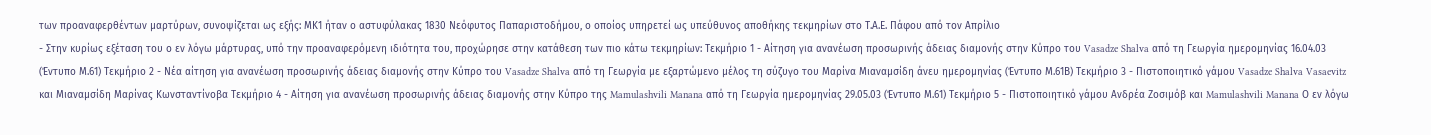των προαναφερθέντων μαρτύρων, συνοψίζεται ως εξής: ΜΚ1 ήταν ο αστυφύλακας 1830 Νεόφυτος Παπαριστοδήμου, ο οποίος υπηρετεί ως υπεύθυνος αποθήκης τεκμηρίων στο Τ.Α.Ε. Πάφου από τον Απρίλιο
- Στην κυρίως εξέταση του ο εν λόγω μάρτυρας, υπό την προαναφερόμενη ιδιότητα του, προχώρησε στην κατάθεση των πιο κάτω τεκμηρίων: Τεκμήριο 1 - Αίτηση για ανανέωση προσωρινής άδειας διαμονής στην Κύπρο του Vasadze Shalva από τη Γεωργία ημερομηνίας 16.04.03 (Έντυπο Μ.61) Τεκμήριο 2 - Νέα αίτηση για ανανέωση προσωρινής άδειας διαμονής στην Κύπρο του Vasadze Shalva από τη Γεωργία με εξαρτώμενο μέλος τη σύζυγο του Μαρίνα Μιαναμσίδη άνευ ημερομηνίας (Έντυπο Μ.61Β) Τεκμήριο 3 - Πιστοποιητικό γάμου Vasadze Shalva Vasaevitz και Μιαναμσίδη Μαρίνας Κωνσταντίνοβα Τεκμήριο 4 - Αίτηση για ανανέωση προσωρινής άδειας διαμονής στην Κύπρο της Mamulashvili Manana από τη Γεωργία ημερομηνίας 29.05.03 (Έντυπο Μ.61) Τεκμήριο 5 - Πιστοποιητικό γάμου Ανδρέα Ζοσιμόβ και Mamulashvili Manana Ο εν λόγω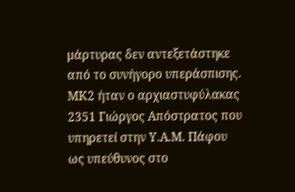μάρτυρας δεν αντεξετάστηκε από το συνήγορο υπεράσπισης. ΜΚ2 ήταν ο αρχιαστυφύλακας 2351 Γιώργος Απόστρατος που υπηρετεί στην Υ.Α.Μ. Πάφου ως υπεύθυνος στο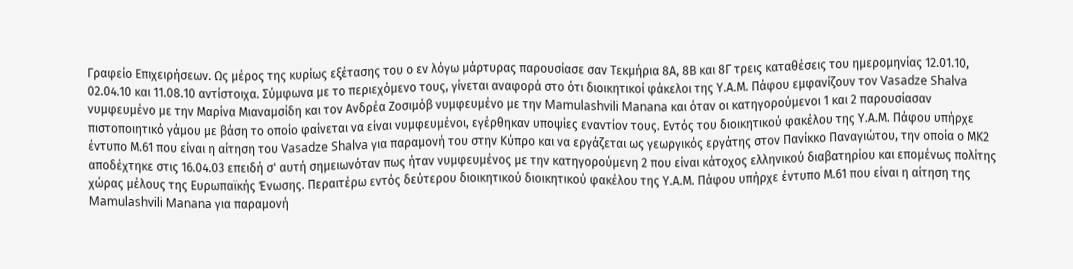Γραφείο Επιχειρήσεων. Ως μέρος της κυρίως εξέτασης του ο εν λόγω μάρτυρας παρουσίασε σαν Τεκμήρια 8Α, 8Β και 8Γ τρεις καταθέσεις του ημερομηνίας 12.01.10, 02.04.10 και 11.08.10 αντίστοιχα. Σύμφωνα με το περιεχόμενο τους, γίνεται αναφορά στο ότι διοικητικοί φάκελοι της Υ.Α.Μ. Πάφου εμφανίζουν τον Vasadze Shalva νυμφευμένο με την Μαρίνα Μιαναμσίδη και τον Ανδρέα Ζοσιμόβ νυμφευμένο με την Mamulashvili Manana και όταν οι κατηγορούμενοι 1 και 2 παρουσίασαν πιστοποιητικό γάμου με βάση το οποίο φαίνεται να είναι νυμφευμένοι, εγέρθηκαν υποψίες εναντίον τους. Εντός του διοικητικού φακέλου της Υ.Α.Μ. Πάφου υπήρχε έντυπο Μ.61 που είναι η αίτηση του Vasadze Shalva για παραμονή του στην Κύπρο και να εργάζεται ως γεωργικός εργάτης στον Πανίκκο Παναγιώτου, την οποία ο ΜΚ2 αποδέχτηκε στις 16.04.03 επειδή σ' αυτή σημειωνόταν πως ήταν νυμφευμένος με την κατηγορούμενη 2 που είναι κάτοχος ελληνικού διαβατηρίου και επομένως πολίτης χώρας μέλους της Ευρωπαϊκής Ένωσης. Περαιτέρω εντός δεύτερου διοικητικού διοικητικού φακέλου της Υ.Α.Μ. Πάφου υπήρχε έντυπο Μ.61 που είναι η αίτηση της Mamulashvili Manana για παραμονή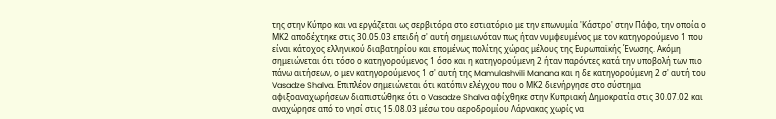της στην Κύπρο και να εργάζεται ως σερβιτόρα στο εστιατόριο με την επωνυμία 'Κάστρο' στην Πάφο, την οποία ο ΜΚ2 αποδέχτηκε στις 30.05.03 επειδή σ' αυτή σημειωνόταν πως ήταν νυμφευμένος με τον κατηγορούμενο 1 που είναι κάτοχος ελληνικού διαβατηρίου και επομένως πολίτης χώρας μέλους της Ευρωπαϊκής Ένωσης. Ακόμη σημειώνεται ότι τόσο ο κατηγορούμενος 1 όσο και η κατηγορούμενη 2 ήταν παρόντες κατά την υποβολή των πιο πάνω αιτήσεων, ο μεν κατηγορούμενος 1 σ' αυτή της Mamulashvili Manana και η δε κατηγορούμενη 2 σ' αυτή του Vasadze Shalva. Επιπλέον σημειώνεται ότι κατόπιν ελέγχου που ο ΜΚ2 διενήργησε στο σύστημα αφιξοαναχωρήσεων διαπιστώθηκε ότι ο Vasadze Shalva αφίχθηκε στην Κυπριακή Δημοκρατία στις 30.07.02 και αναχώρησε από το νησί στις 15.08.03 μέσω του αεροδρομίου Λάρνακας χωρίς να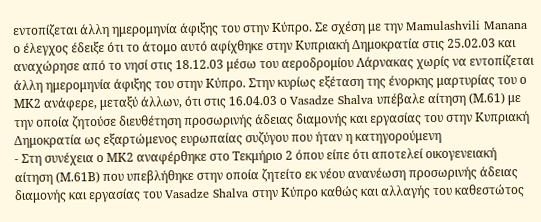εντοπίζεται άλλη ημερομηνία άφιξης του στην Κύπρο. Σε σχέση με την Mamulashvili Manana ο έλεγχος έδειξε ότι το άτομο αυτό αφίχθηκε στην Κυπριακή Δημοκρατία στις 25.02.03 και αναχώρησε από το νησί στις 18.12.03 μέσω του αεροδρομίου Λάρνακας χωρίς να εντοπίζεται άλλη ημερομηνία άφιξης του στην Κύπρο. Στην κυρίως εξέταση της ένορκης μαρτυρίας του ο ΜΚ2 ανάφερε, μεταξύ άλλων, ότι στις 16.04.03 ο Vasadze Shalva υπέβαλε αίτηση (Μ.61) με την οποία ζητούσε διευθέτηση προσωρινής άδειας διαμονής και εργασίας του στην Κυπριακή Δημοκρατία ως εξαρτώμενος ευρωπαίας συζύγου που ήταν η κατηγορούμενη
- Στη συνέχεια ο ΜΚ2 αναφέρθηκε στο Τεκμήριο 2 όπου είπε ότι αποτελεί οικογενειακή αίτηση (Μ.61Β) που υπεβλήθηκε στην οποία ζητείτο εκ νέου ανανέωση προσωρινής άδειας διαμονής και εργασίας του Vasadze Shalva στην Κύπρο καθώς και αλλαγής του καθεστώτος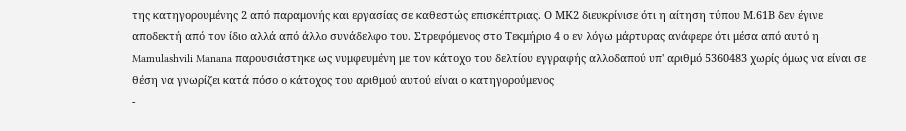της κατηγορουμένης 2 από παραμονής και εργασίας σε καθεστώς επισκέπτριας. Ο ΜΚ2 διευκρίνισε ότι η αίτηση τύπου Μ.61Β δεν έγινε αποδεκτή από τον ίδιο αλλά από άλλο συνάδελφο του. Στρεφόμενος στο Τεκμήριο 4 ο εν λόγω μάρτυρας ανάφερε ότι μέσα από αυτό η Mamulashvili Manana παρουσιάστηκε ως νυμφευμένη με τον κάτοχο του δελτίου εγγραφής αλλοδαπού υπ' αριθμό 5360483 χωρίς όμως να είναι σε θέση να γνωρίζει κατά πόσο ο κάτοχος του αριθμού αυτού είναι ο κατηγορούμενος
-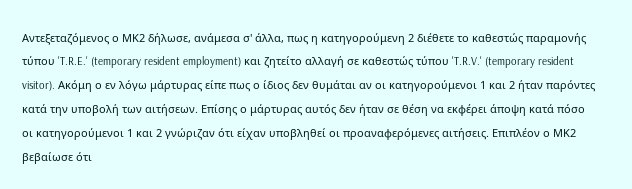Αντεξεταζόμενος ο ΜΚ2 δήλωσε, ανάμεσα σ' άλλα, πως η κατηγορούμενη 2 διέθετε το καθεστώς παραμονής τύπου 'T.R.E.' (temporary resident employment) και ζητείτο αλλαγή σε καθεστώς τύπου 'T.R.V.' (temporary resident visitor). Ακόμη ο εν λόγω μάρτυρας είπε πως ο ίδιος δεν θυμάται αν οι κατηγορούμενοι 1 και 2 ήταν παρόντες κατά την υποβολή των αιτήσεων. Επίσης ο μάρτυρας αυτός δεν ήταν σε θέση να εκφέρει άποψη κατά πόσο οι κατηγορούμενοι 1 και 2 γνώριζαν ότι είχαν υποβληθεί οι προαναφερόμενες αιτήσεις. Επιπλέον ο ΜΚ2 βεβαίωσε ότι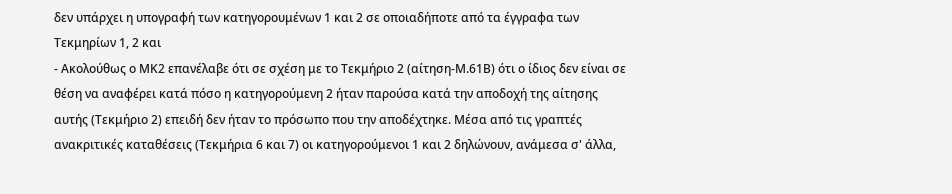δεν υπάρχει η υπογραφή των κατηγορουμένων 1 και 2 σε οποιαδήποτε από τα έγγραφα των Τεκμηρίων 1, 2 και
- Ακολούθως ο ΜΚ2 επανέλαβε ότι σε σχέση με το Τεκμήριο 2 (αίτηση-Μ.61Β) ότι ο ίδιος δεν είναι σε θέση να αναφέρει κατά πόσο η κατηγορούμενη 2 ήταν παρούσα κατά την αποδοχή της αίτησης αυτής (Τεκμήριο 2) επειδή δεν ήταν το πρόσωπο που την αποδέχτηκε. Μέσα από τις γραπτές ανακριτικές καταθέσεις (Τεκμήρια 6 και 7) οι κατηγορούμενοι 1 και 2 δηλώνουν, ανάμεσα σ' άλλα,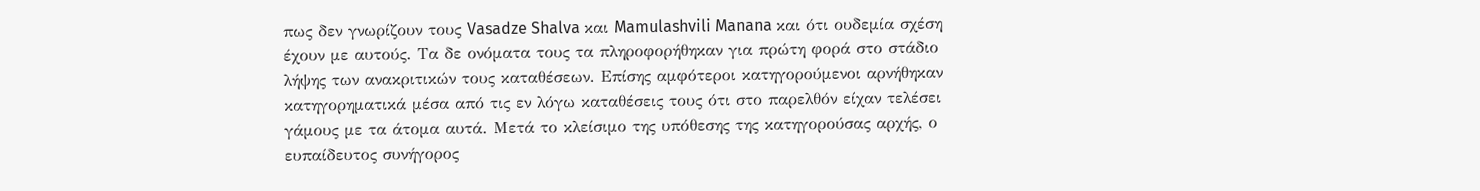πως δεν γνωρίζουν τους Vasadze Shalva και Mamulashvili Manana και ότι ουδεμία σχέση έχουν με αυτούς. Τα δε ονόματα τους τα πληροφορήθηκαν για πρώτη φορά στο στάδιο λήψης των ανακριτικών τους καταθέσεων. Επίσης αμφότεροι κατηγορούμενοι αρνήθηκαν κατηγορηματικά μέσα από τις εν λόγω καταθέσεις τους ότι στο παρελθόν είχαν τελέσει γάμους με τα άτομα αυτά. Μετά το κλείσιμο της υπόθεσης της κατηγορούσας αρχής, ο ευπαίδευτος συνήγορος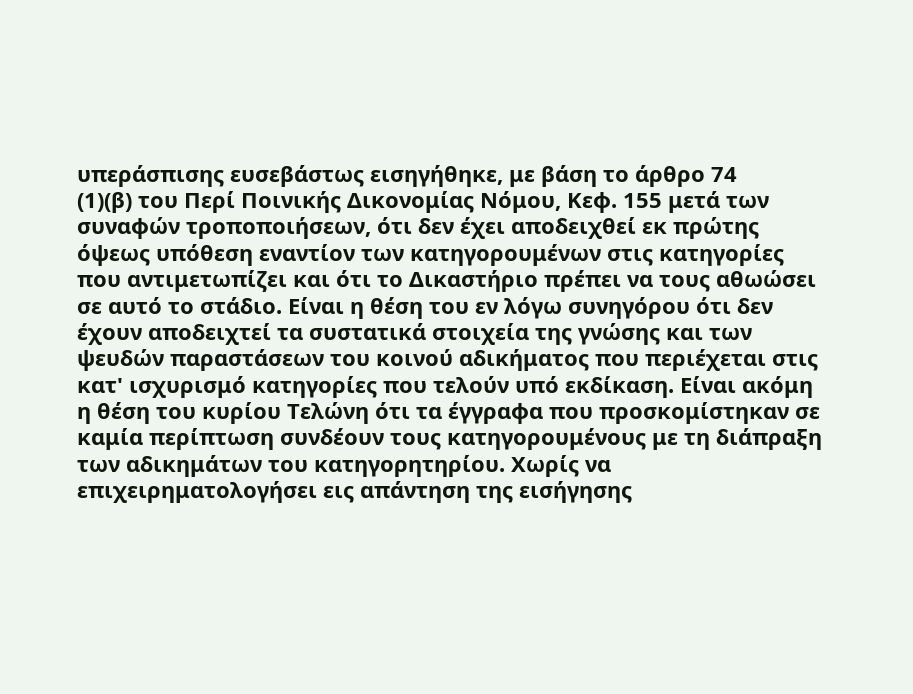υπεράσπισης ευσεβάστως εισηγήθηκε, με βάση το άρθρο 74
(1)(β) του Περί Ποινικής Δικονομίας Νόμου, Κεφ. 155 μετά των συναφών τροποποιήσεων, ότι δεν έχει αποδειχθεί εκ πρώτης όψεως υπόθεση εναντίον των κατηγορουμένων στις κατηγορίες που αντιμετωπίζει και ότι το Δικαστήριο πρέπει να τους αθωώσει σε αυτό το στάδιο. Είναι η θέση του εν λόγω συνηγόρου ότι δεν έχουν αποδειχτεί τα συστατικά στοιχεία της γνώσης και των ψευδών παραστάσεων του κοινού αδικήματος που περιέχεται στις κατ' ισχυρισμό κατηγορίες που τελούν υπό εκδίκαση. Είναι ακόμη η θέση του κυρίου Τελώνη ότι τα έγγραφα που προσκομίστηκαν σε καμία περίπτωση συνδέουν τους κατηγορουμένους με τη διάπραξη των αδικημάτων του κατηγορητηρίου. Χωρίς να επιχειρηματολογήσει εις απάντηση της εισήγησης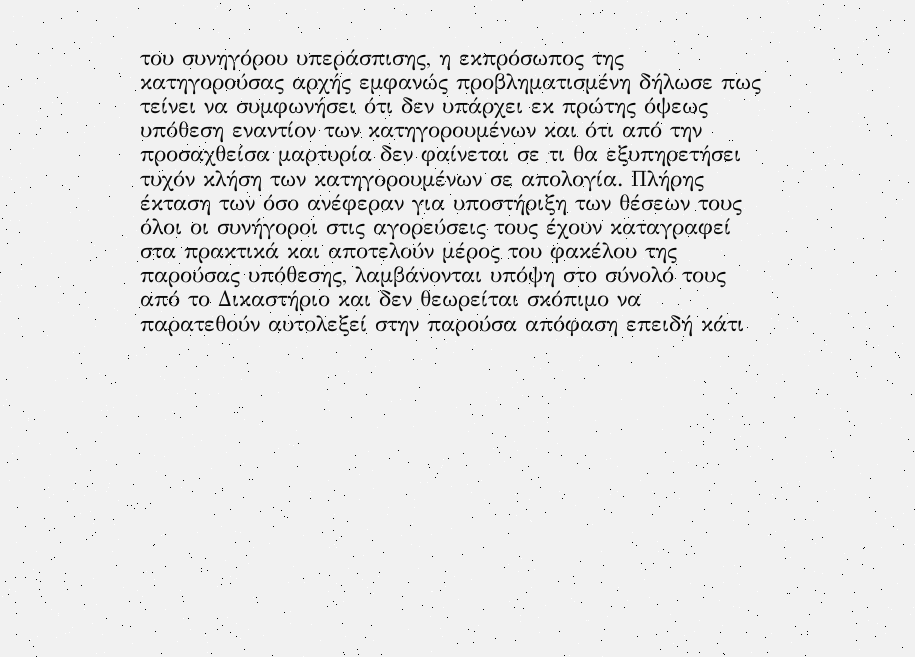του συνηγόρου υπεράσπισης, η εκπρόσωπος της κατηγορούσας αρχής εμφανώς προβληματισμένη δήλωσε πως τείνει να συμφωνήσει ότι δεν υπάρχει εκ πρώτης όψεως υπόθεση εναντίον των κατηγορουμένων και ότι από την προσαχθείσα μαρτυρία δεν φαίνεται σε τι θα εξυπηρετήσει τυχόν κλήση των κατηγορουμένων σε απολογία. Πλήρης έκταση των όσο ανέφεραν για υποστήριξη των θέσεων τους όλοι οι συνήγοροι στις αγορεύσεις τους έχουν καταγραφεί στα πρακτικά και αποτελούν μέρος του φακέλου της παρούσας υπόθεσης, λαμβάνονται υπόψη στο σύνολό τους από το Δικαστήριο και δεν θεωρείται σκόπιμο να παρατεθούν αυτολεξεί στην παρούσα απόφαση επειδή κάτι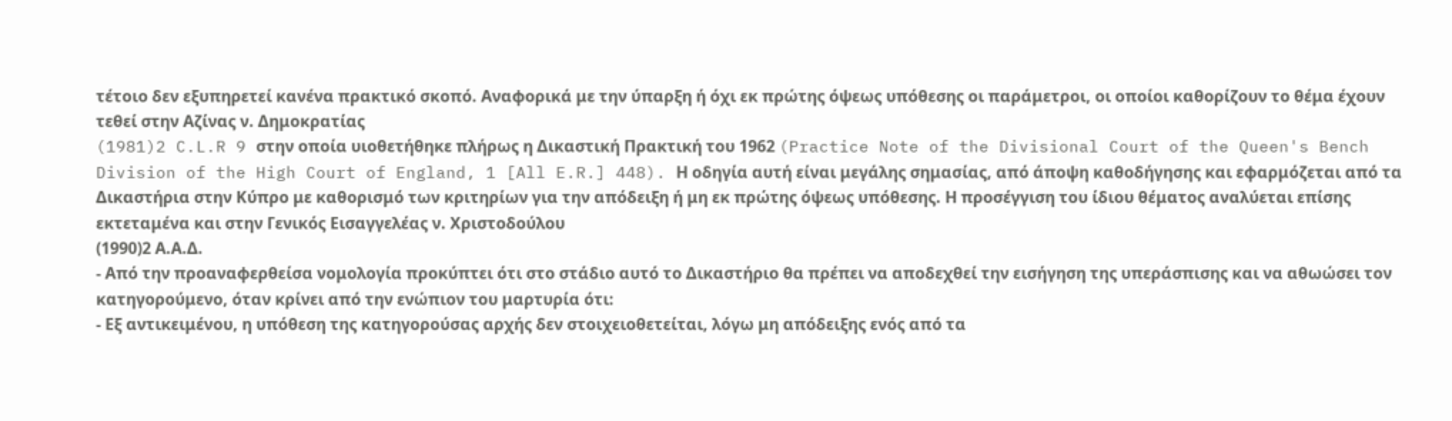τέτοιο δεν εξυπηρετεί κανένα πρακτικό σκοπό. Αναφορικά με την ύπαρξη ή όχι εκ πρώτης όψεως υπόθεσης οι παράμετροι, οι οποίοι καθορίζουν το θέμα έχουν τεθεί στην Αζίνας ν. Δημοκρατίας
(1981)2 C.L.R 9 στην οποία υιοθετήθηκε πλήρως η Δικαστική Πρακτική του 1962 (Practice Note of the Divisional Court of the Queen's Bench Division of the High Court of England, 1 [All E.R.] 448). Η οδηγία αυτή είναι μεγάλης σημασίας, από άποψη καθοδήγησης και εφαρμόζεται από τα Δικαστήρια στην Κύπρο με καθορισμό των κριτηρίων για την απόδειξη ή μη εκ πρώτης όψεως υπόθεσης. Η προσέγγιση του ίδιου θέματος αναλύεται επίσης εκτεταμένα και στην Γενικός Εισαγγελέας ν. Χριστοδούλου
(1990)2 Α.Α.Δ.
- Από την προαναφερθείσα νομολογία προκύπτει ότι στο στάδιο αυτό το Δικαστήριο θα πρέπει να αποδεχθεί την εισήγηση της υπεράσπισης και να αθωώσει τον κατηγορούμενο, όταν κρίνει από την ενώπιον του μαρτυρία ότι:
- Εξ αντικειμένου, η υπόθεση της κατηγορούσας αρχής δεν στοιχειοθετείται, λόγω μη απόδειξης ενός από τα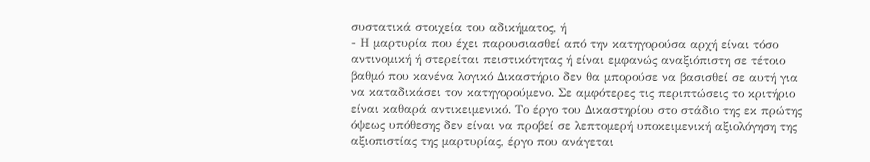συστατικά στοιχεία του αδικήματος, ή
- Η μαρτυρία που έχει παρουσιασθεί από την κατηγορούσα αρχή είναι τόσο αντινομική ή στερείται πειστικότητας ή είναι εμφανώς αναξιόπιστη σε τέτοιο βαθμό που κανένα λογικό Δικαστήριο δεν θα μπορούσε να βασισθεί σε αυτή για να καταδικάσει τον κατηγορούμενο. Σε αμφότερες τις περιπτώσεις το κριτήριο είναι καθαρά αντικειμενικό. Το έργο του Δικαστηρίου στο στάδιο της εκ πρώτης όψεως υπόθεσης δεν είναι να προβεί σε λεπτομερή υποκειμενική αξιολόγηση της αξιοπιστίας της μαρτυρίας, έργο που ανάγεται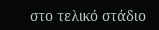στο τελικό στάδιο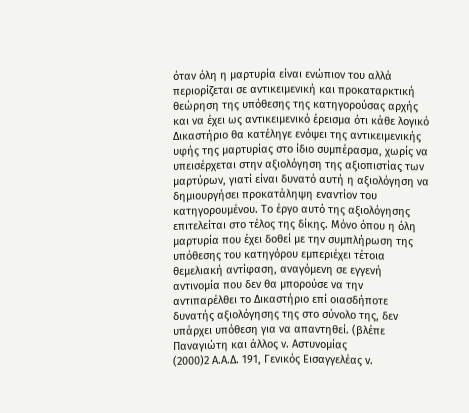όταν όλη η μαρτυρία είναι ενώπιον του αλλά περιορίζεται σε αντικειμενική και προκαταρκτική θεώρηση της υπόθεσης της κατηγορούσας αρχής και να έχει ως αντικειμενικό έρεισμα ότι κάθε λογικό Δικαστήριο θα κατέληγε ενόψει της αντικειμενικής υφής της μαρτυρίας στο ίδιο συμπέρασμα, χωρίς να υπεισέρχεται στην αξιολόγηση της αξιοπιστίας των μαρτύρων, γιατί είναι δυνατό αυτή η αξιολόγηση να δημιουργήσει προκατάληψη εναντίον του κατηγορουμένου. Το έργο αυτό της αξιολόγησης επιτελείται στο τέλος της δίκης. Μόνο όπου η όλη μαρτυρία που έχει δοθεί με την συμπλήρωση της υπόθεσης του κατηγόρου εμπεριέχει τέτοια θεμελιακή αντίφαση, αναγόμενη σε εγγενή αντινομία που δεν θα μπορούσε να την αντιπαρέλθει το Δικαστήριο επί οιασδήποτε δυνατής αξιολόγησης της στο σύνολο της, δεν υπάρχει υπόθεση για να απαντηθεί. (βλέπε Παναγιώτη και άλλος ν. Αστυνομίας
(2000)2 Α.Α.Δ. 191, Γενικός Εισαγγελέας v.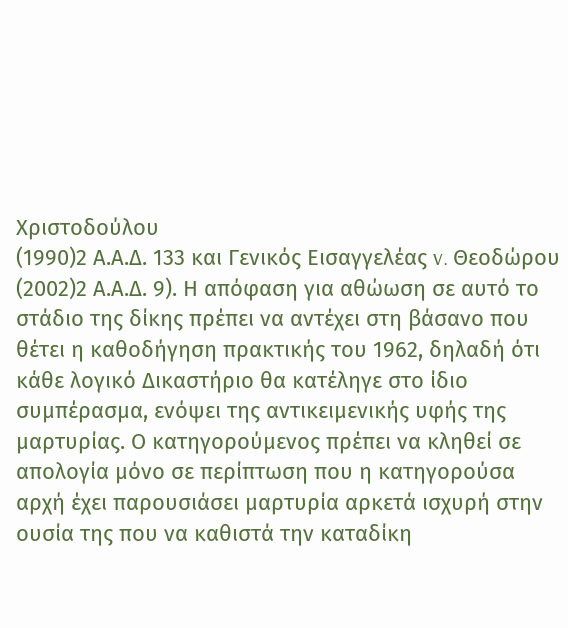Χριστοδούλου
(1990)2 Α.Α.Δ. 133 και Γενικός Εισαγγελέας v. Θεοδώρου
(2002)2 Α.Α.Δ. 9). Η απόφαση για αθώωση σε αυτό το στάδιο της δίκης πρέπει να αντέχει στη βάσανο που θέτει η καθοδήγηση πρακτικής του 1962, δηλαδή ότι κάθε λογικό Δικαστήριο θα κατέληγε στο ίδιο συμπέρασμα, ενόψει της αντικειμενικής υφής της μαρτυρίας. Ο κατηγορούμενος πρέπει να κληθεί σε απολογία μόνο σε περίπτωση που η κατηγορούσα αρχή έχει παρουσιάσει μαρτυρία αρκετά ισχυρή στην ουσία της που να καθιστά την καταδίκη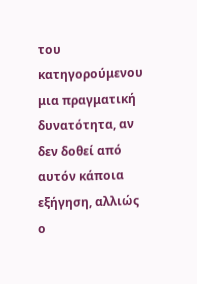του κατηγορούμενου μια πραγματική δυνατότητα, αν δεν δοθεί από αυτόν κάποια εξήγηση, αλλιώς ο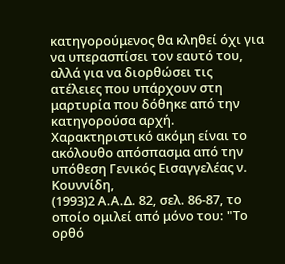κατηγορούμενος θα κληθεί όχι για να υπερασπίσει τον εαυτό του, αλλά για να διορθώσει τις ατέλειες που υπάρχουν στη μαρτυρία που δόθηκε από την κατηγορούσα αρχή. Χαρακτηριστικό ακόμη είναι το ακόλουθο απόσπασμα από την υπόθεση Γενικός Εισαγγελέας ν. Κουννίδη,
(1993)2 Α.Α.Δ. 82, σελ. 86-87, το οποίο ομιλεί από μόνο του: "Το ορθό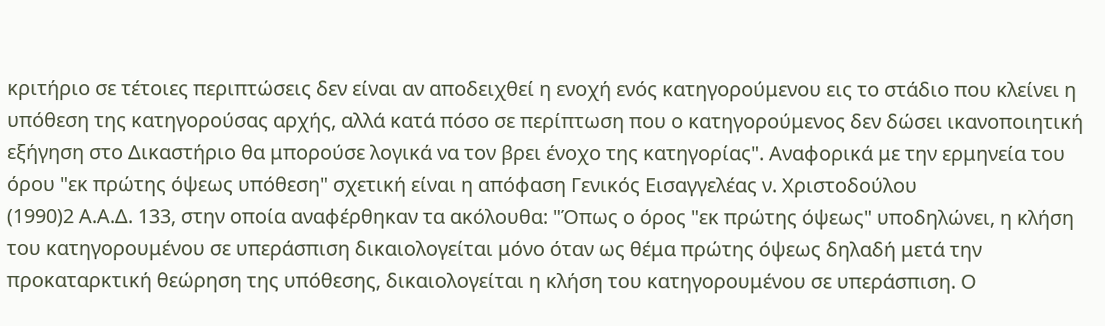κριτήριο σε τέτοιες περιπτώσεις δεν είναι αν αποδειχθεί η ενοχή ενός κατηγορούμενου εις το στάδιο που κλείνει η υπόθεση της κατηγορούσας αρχής, αλλά κατά πόσο σε περίπτωση που ο κατηγορούμενος δεν δώσει ικανοποιητική εξήγηση στο Δικαστήριο θα μπορούσε λογικά να τον βρει ένοχο της κατηγορίας". Αναφορικά με την ερμηνεία του όρου "εκ πρώτης όψεως υπόθεση" σχετική είναι η απόφαση Γενικός Εισαγγελέας ν. Χριστοδούλου
(1990)2 Α.Α.Δ. 133, στην οποία αναφέρθηκαν τα ακόλουθα: "Όπως ο όρος "εκ πρώτης όψεως" υποδηλώνει, η κλήση του κατηγορουμένου σε υπεράσπιση δικαιολογείται μόνο όταν ως θέμα πρώτης όψεως δηλαδή μετά την προκαταρκτική θεώρηση της υπόθεσης, δικαιολογείται η κλήση του κατηγορουμένου σε υπεράσπιση. Ο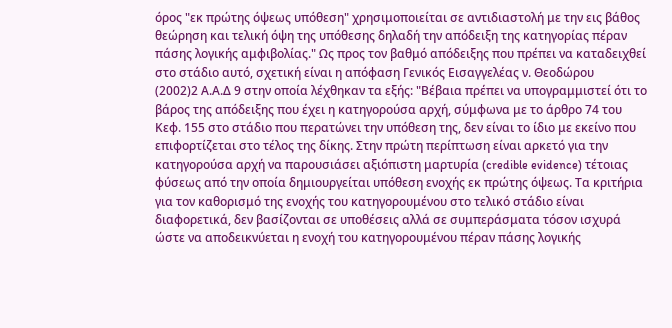όρος "εκ πρώτης όψεως υπόθεση" χρησιμοποιείται σε αντιδιαστολή με την εις βάθος θεώρηση και τελική όψη της υπόθεσης δηλαδή την απόδειξη της κατηγορίας πέραν πάσης λογικής αμφιβολίας." Ως προς τον βαθμό απόδειξης που πρέπει να καταδειχθεί στο στάδιο αυτό, σχετική είναι η απόφαση Γενικός Εισαγγελέας ν. Θεοδώρου
(2002)2 Α.Α.Δ 9 στην οποία λέχθηκαν τα εξής: "Βέβαια πρέπει να υπογραμμιστεί ότι το βάρος της απόδειξης που έχει η κατηγορούσα αρχή, σύμφωνα με το άρθρο 74 του Κεφ. 155 στο στάδιο που περατώνει την υπόθεση της, δεν είναι το ίδιο με εκείνο που επιφορτίζεται στο τέλος της δίκης. Στην πρώτη περίπτωση είναι αρκετό για την κατηγορούσα αρχή να παρουσιάσει αξιόπιστη μαρτυρία (credible evidence) τέτοιας φύσεως από την οποία δημιουργείται υπόθεση ενοχής εκ πρώτης όψεως. Τα κριτήρια για τον καθορισμό της ενοχής του κατηγορουμένου στο τελικό στάδιο είναι διαφορετικά, δεν βασίζονται σε υποθέσεις αλλά σε συμπεράσματα τόσον ισχυρά ώστε να αποδεικνύεται η ενοχή του κατηγορουμένου πέραν πάσης λογικής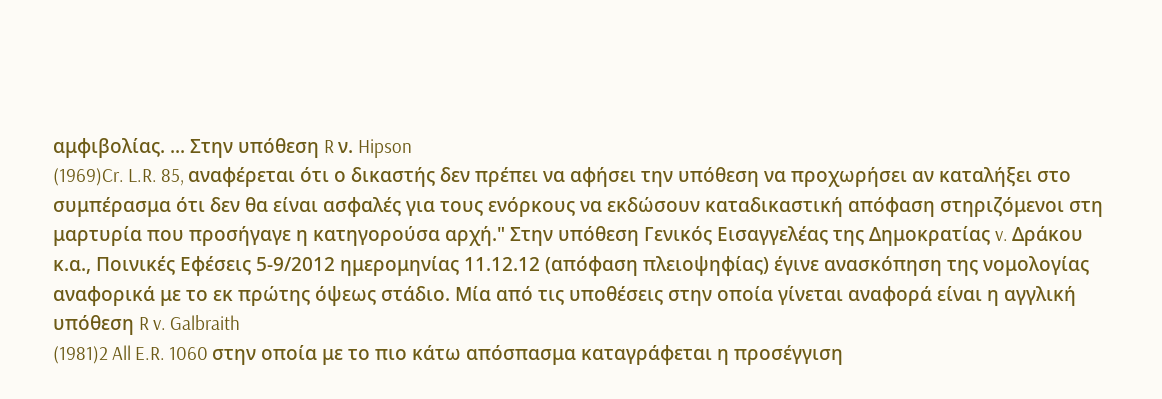αμφιβολίας. ... Στην υπόθεση R ν. Hipson
(1969)Cr. L.R. 85, αναφέρεται ότι ο δικαστής δεν πρέπει να αφήσει την υπόθεση να προχωρήσει αν καταλήξει στο συμπέρασμα ότι δεν θα είναι ασφαλές για τους ενόρκους να εκδώσουν καταδικαστική απόφαση στηριζόμενοι στη μαρτυρία που προσήγαγε η κατηγορούσα αρχή." Στην υπόθεση Γενικός Εισαγγελέας της Δημοκρατίας v. Δράκου κ.α., Ποινικές Εφέσεις 5-9/2012 ημερομηνίας 11.12.12 (απόφαση πλειοψηφίας) έγινε ανασκόπηση της νομολογίας αναφορικά με το εκ πρώτης όψεως στάδιο. Μία από τις υποθέσεις στην οποία γίνεται αναφορά είναι η αγγλική υπόθεση R v. Galbraith
(1981)2 All E.R. 1060 στην οποία με το πιο κάτω απόσπασμα καταγράφεται η προσέγγιση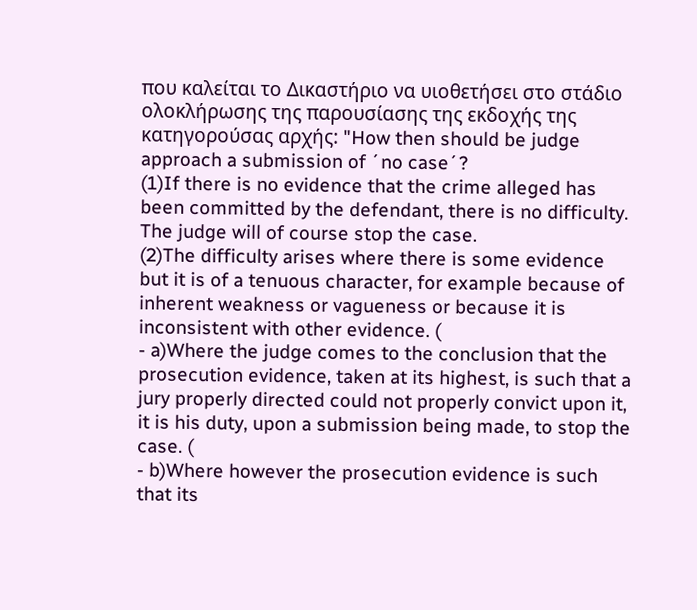που καλείται το Δικαστήριο να υιοθετήσει στο στάδιο ολοκλήρωσης της παρουσίασης της εκδοχής της κατηγορούσας αρχής: "How then should be judge approach a submission of ´no case´?
(1)If there is no evidence that the crime alleged has been committed by the defendant, there is no difficulty. The judge will of course stop the case.
(2)The difficulty arises where there is some evidence but it is of a tenuous character, for example because of inherent weakness or vagueness or because it is inconsistent with other evidence. (
- a)Where the judge comes to the conclusion that the prosecution evidence, taken at its highest, is such that a jury properly directed could not properly convict upon it, it is his duty, upon a submission being made, to stop the case. (
- b)Where however the prosecution evidence is such that its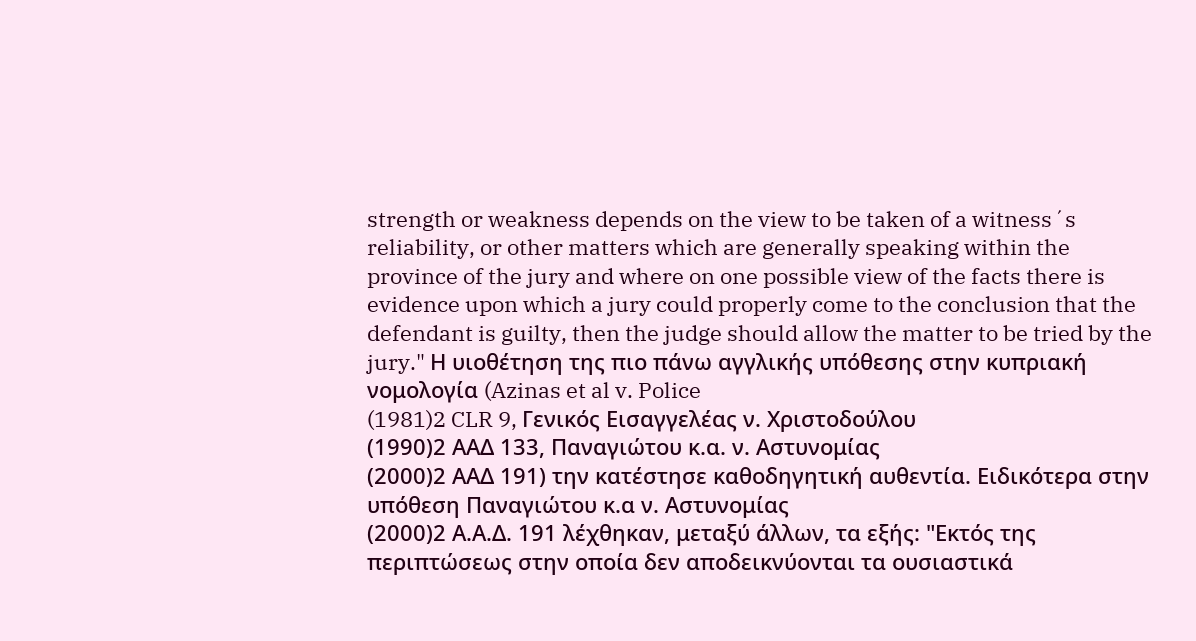strength or weakness depends on the view to be taken of a witness´s reliability, or other matters which are generally speaking within the province of the jury and where on one possible view of the facts there is evidence upon which a jury could properly come to the conclusion that the defendant is guilty, then the judge should allow the matter to be tried by the jury." Η υιοθέτηση της πιο πάνω αγγλικής υπόθεσης στην κυπριακή νομολογία (Azinas et al v. Police
(1981)2 CLR 9, Γενικός Εισαγγελέας ν. Χριστοδούλου
(1990)2 ΑΑΔ 133, Παναγιώτου κ.α. ν. Αστυνομίας
(2000)2 ΑΑΔ 191) την κατέστησε καθοδηγητική αυθεντία. Ειδικότερα στην υπόθεση Παναγιώτου κ.α ν. Αστυνομίας
(2000)2 Α.Α.Δ. 191 λέχθηκαν, μεταξύ άλλων, τα εξής: "Εκτός της περιπτώσεως στην οποία δεν αποδεικνύονται τα ουσιαστικά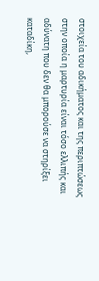στοιχεία του αδικήματος και της περιπτώσεως στην οποία η μαρτυρία είναι τόσο ελλιπής και αδύνατη που δεν θα μπορούσε να στηρίξει καταδίκη,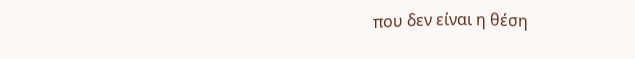που δεν είναι η θέση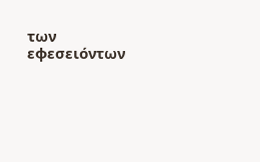των εφεσειόντων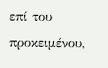επί του προκειμένου,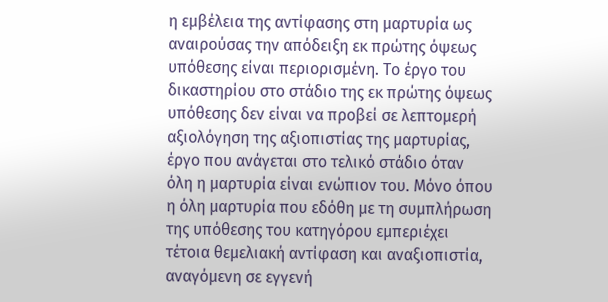η εμβέλεια της αντίφασης στη μαρτυρία ως αναιρούσας την απόδειξη εκ πρώτης όψεως υπόθεσης είναι περιορισμένη. Το έργο του δικαστηρίου στο στάδιο της εκ πρώτης όψεως υπόθεσης δεν είναι να προβεί σε λεπτομερή αξιολόγηση της αξιοπιστίας της μαρτυρίας, έργο που ανάγεται στο τελικό στάδιο όταν όλη η μαρτυρία είναι ενώπιον του. Μόνο όπου η όλη μαρτυρία που εδόθη με τη συμπλήρωση της υπόθεσης του κατηγόρου εμπεριέχει τέτοια θεμελιακή αντίφαση και αναξιοπιστία, αναγόμενη σε εγγενή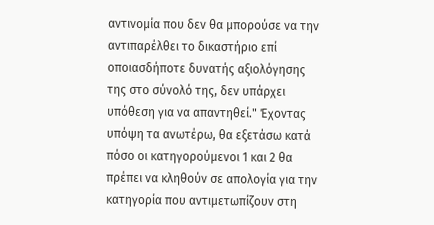αντινομία που δεν θα μπορούσε να την αντιπαρέλθει το δικαστήριο επί οποιασδήποτε δυνατής αξιολόγησης της στο σύνολό της, δεν υπάρχει υπόθεση για να απαντηθεί." Έχοντας υπόψη τα ανωτέρω, θα εξετάσω κατά πόσο οι κατηγορούμενοι 1 και 2 θα πρέπει να κληθούν σε απολογία για την κατηγορία που αντιμετωπίζουν στη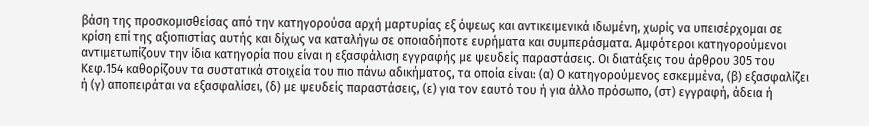βάση της προσκομισθείσας από την κατηγορούσα αρχή μαρτυρίας εξ όψεως και αντικειμενικά ιδωμένη, χωρίς να υπεισέρχομαι σε κρίση επί της αξιοπιστίας αυτής και δίχως να καταλήγω σε οποιαδήποτε ευρήματα και συμπεράσματα. Αμφότεροι κατηγορούμενοι αντιμετωπίζουν την ίδια κατηγορία που είναι η εξασφάλιση εγγραφής με ψευδείς παραστάσεις. Οι διατάξεις του άρθρου 305 του Κεφ.154 καθορίζουν τα συστατικά στοιχεία του πιο πάνω αδικήματος, τα οποία είναι: (α) Ο κατηγορούμενος εσκεμμένα, (β) εξασφαλίζει ή (γ) αποπειράται να εξασφαλίσει, (δ) με ψευδείς παραστάσεις, (ε) για τον εαυτό του ή για άλλο πρόσωπο, (στ) εγγραφή, άδεια ή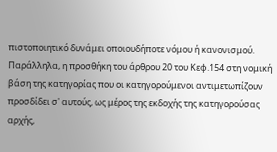πιστοποιητικό δυνάμει οποιουδήποτε νόμου ή κανονισμού. Παράλληλα, η προσθήκη του άρθρου 20 του Κεφ.154 στη νομική βάση της κατηγορίας που οι κατηγορούμενοι αντιμετωπίζουν προσδίδει σ' αυτούς, ως μέρος της εκδοχής της κατηγορούσας αρχής,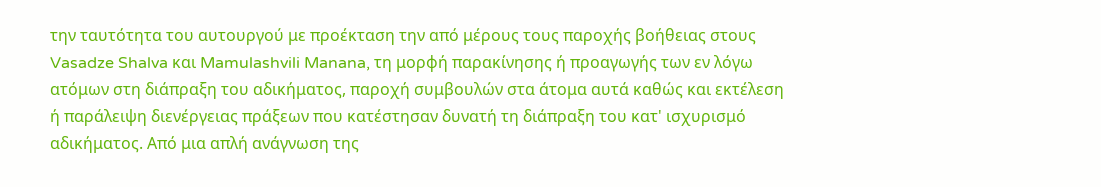την ταυτότητα του αυτουργού με προέκταση την από μέρους τους παροχής βοήθειας στους Vasadze Shalva και Mamulashvili Manana, τη μορφή παρακίνησης ή προαγωγής των εν λόγω ατόμων στη διάπραξη του αδικήματος, παροχή συμβουλών στα άτομα αυτά καθώς και εκτέλεση ή παράλειψη διενέργειας πράξεων που κατέστησαν δυνατή τη διάπραξη του κατ' ισχυρισμό αδικήματος. Από μια απλή ανάγνωση της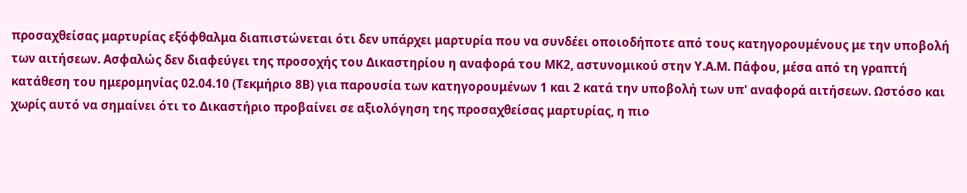προσαχθείσας μαρτυρίας εξόφθαλμα διαπιστώνεται ότι δεν υπάρχει μαρτυρία που να συνδέει οποιοδήποτε από τους κατηγορουμένους με την υποβολή των αιτήσεων. Ασφαλώς δεν διαφεύγει της προσοχής του Δικαστηρίου η αναφορά του ΜΚ2, αστυνομικού στην Υ.Α.Μ. Πάφου, μέσα από τη γραπτή κατάθεση του ημερομηνίας 02.04.10 (Τεκμήριο 8Β) για παρουσία των κατηγορουμένων 1 και 2 κατά την υποβολή των υπ' αναφορά αιτήσεων. Ωστόσο και χωρίς αυτό να σημαίνει ότι το Δικαστήριο προβαίνει σε αξιολόγηση της προσαχθείσας μαρτυρίας, η πιο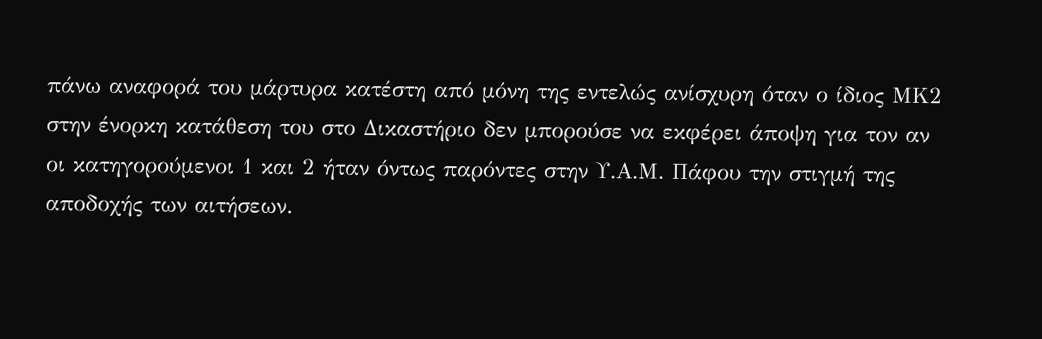πάνω αναφορά του μάρτυρα κατέστη από μόνη της εντελώς ανίσχυρη όταν ο ίδιος ΜΚ2 στην ένορκη κατάθεση του στο Δικαστήριο δεν μπορούσε να εκφέρει άποψη για τον αν οι κατηγορούμενοι 1 και 2 ήταν όντως παρόντες στην Υ.Α.Μ. Πάφου την στιγμή της αποδοχής των αιτήσεων.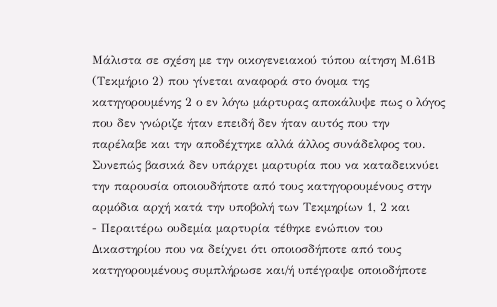Μάλιστα σε σχέση με την οικογενειακού τύπου αίτηση Μ.61Β (Τεκμήριο 2) που γίνεται αναφορά στο όνομα της κατηγορουμένης 2 ο εν λόγω μάρτυρας αποκάλυψε πως ο λόγος που δεν γνώριζε ήταν επειδή δεν ήταν αυτός που την παρέλαβε και την αποδέχτηκε αλλά άλλος συνάδελφος του. Συνεπώς βασικά δεν υπάρχει μαρτυρία που να καταδεικνύει την παρουσία οποιουδήποτε από τους κατηγορουμένους στην αρμόδια αρχή κατά την υποβολή των Τεκμηρίων 1, 2 και
- Περαιτέρω ουδεμία μαρτυρία τέθηκε ενώπιον του Δικαστηρίου που να δείχνει ότι οποιοσδήποτε από τους κατηγορουμένους συμπλήρωσε και/ή υπέγραψε οποιοδήποτε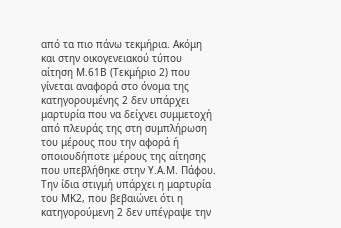από τα πιο πάνω τεκμήρια. Ακόμη και στην οικογενειακού τύπου αίτηση Μ.61Β (Τεκμήριο 2) που γίνεται αναφορά στο όνομα της κατηγορουμένης 2 δεν υπάρχει μαρτυρία που να δείχνει συμμετοχή από πλευράς της στη συμπλήρωση του μέρους που την αφορά ή οποιουδήποτε μέρους της αίτησης που υπεβλήθηκε στην Υ.Α.Μ. Πάφου. Την ίδια στιγμή υπάρχει η μαρτυρία του ΜΚ2, που βεβαιώνει ότι η κατηγορούμενη 2 δεν υπέγραψε την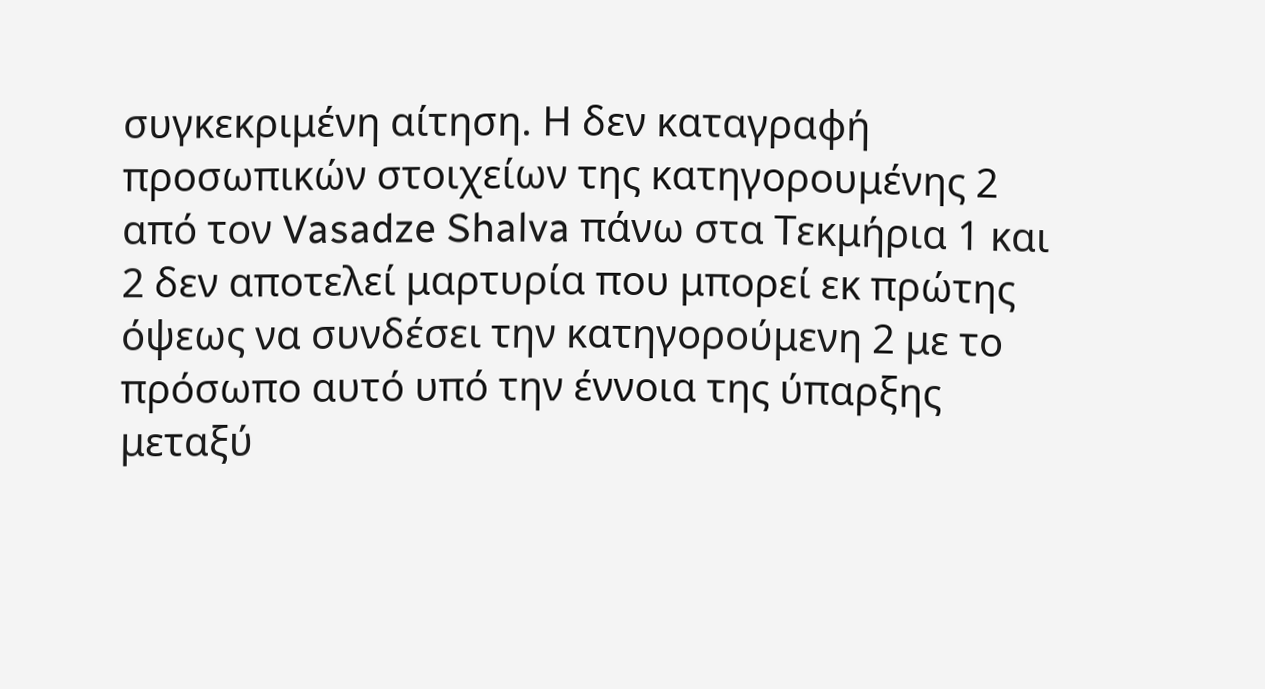συγκεκριμένη αίτηση. Η δεν καταγραφή προσωπικών στοιχείων της κατηγορουμένης 2 από τον Vasadze Shalva πάνω στα Τεκμήρια 1 και 2 δεν αποτελεί μαρτυρία που μπορεί εκ πρώτης όψεως να συνδέσει την κατηγορούμενη 2 με το πρόσωπο αυτό υπό την έννοια της ύπαρξης μεταξύ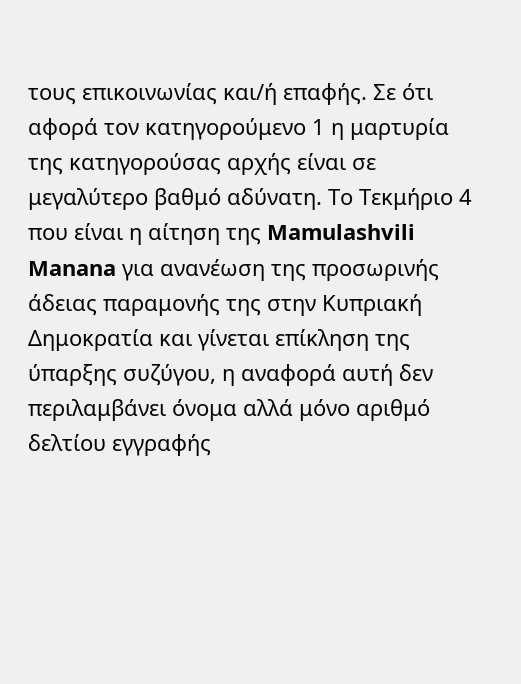τους επικοινωνίας και/ή επαφής. Σε ότι αφορά τον κατηγορούμενο 1 η μαρτυρία της κατηγορούσας αρχής είναι σε μεγαλύτερο βαθμό αδύνατη. Το Τεκμήριο 4 που είναι η αίτηση της Mamulashvili Manana για ανανέωση της προσωρινής άδειας παραμονής της στην Κυπριακή Δημοκρατία και γίνεται επίκληση της ύπαρξης συζύγου, η αναφορά αυτή δεν περιλαμβάνει όνομα αλλά μόνο αριθμό δελτίου εγγραφής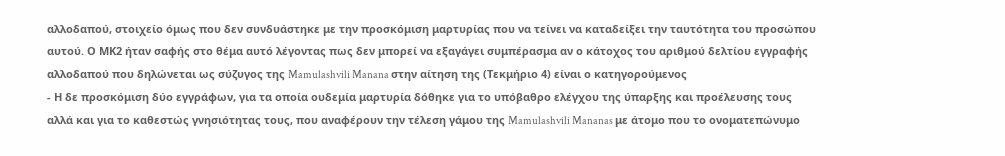αλλοδαπού, στοιχείο όμως που δεν συνδυάστηκε με την προσκόμιση μαρτυρίας που να τείνει να καταδείξει την ταυτότητα του προσώπου αυτού. Ο ΜΚ2 ήταν σαφής στο θέμα αυτό λέγοντας πως δεν μπορεί να εξαγάγει συμπέρασμα αν ο κάτοχος του αριθμού δελτίου εγγραφής αλλοδαπού που δηλώνεται ως σύζυγος της Mamulashvili Manana στην αίτηση της (Τεκμήριο 4) είναι ο κατηγορούμενος
- Η δε προσκόμιση δύο εγγράφων, για τα οποία ουδεμία μαρτυρία δόθηκε για το υπόβαθρο ελέγχου της ύπαρξης και προέλευσης τους αλλά και για το καθεστώς γνησιότητας τους, που αναφέρουν την τέλεση γάμου της Mamulashvili Mananas με άτομο που το ονοματεπώνυμο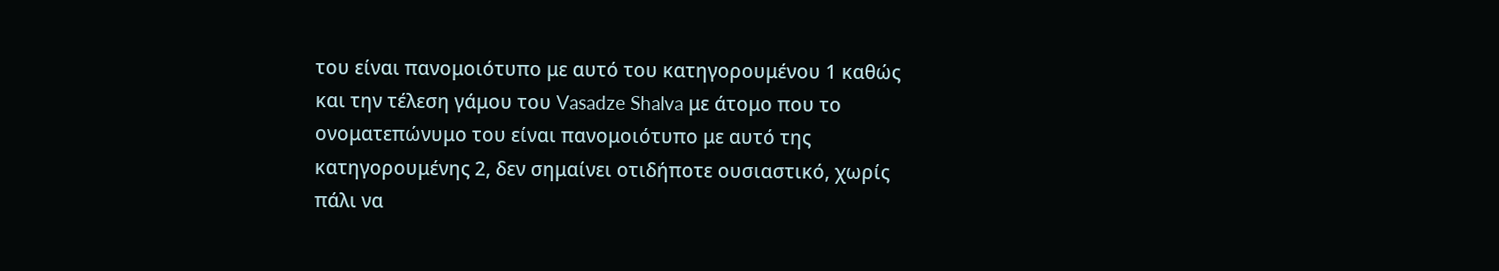του είναι πανομοιότυπο με αυτό του κατηγορουμένου 1 καθώς και την τέλεση γάμου του Vasadze Shalva με άτομο που το ονοματεπώνυμο του είναι πανομοιότυπο με αυτό της κατηγορουμένης 2, δεν σημαίνει οτιδήποτε ουσιαστικό, χωρίς πάλι να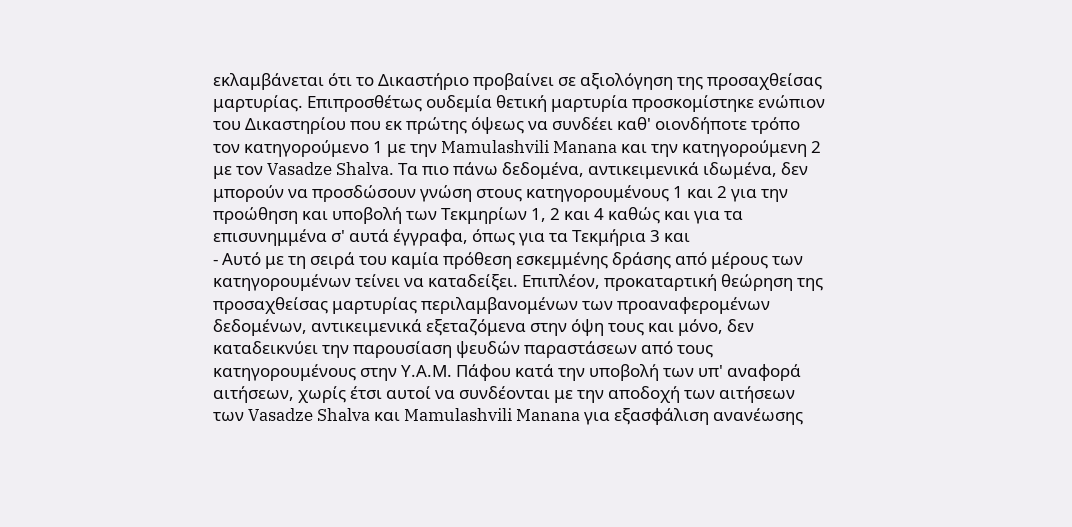εκλαμβάνεται ότι το Δικαστήριο προβαίνει σε αξιολόγηση της προσαχθείσας μαρτυρίας. Επιπροσθέτως ουδεμία θετική μαρτυρία προσκομίστηκε ενώπιον του Δικαστηρίου που εκ πρώτης όψεως να συνδέει καθ' οιονδήποτε τρόπο τον κατηγορούμενο 1 με την Mamulashvili Manana και την κατηγορούμενη 2 με τον Vasadze Shalva. Τα πιο πάνω δεδομένα, αντικειμενικά ιδωμένα, δεν μπορούν να προσδώσουν γνώση στους κατηγορουμένους 1 και 2 για την προώθηση και υποβολή των Τεκμηρίων 1, 2 και 4 καθώς και για τα επισυνημμένα σ' αυτά έγγραφα, όπως για τα Τεκμήρια 3 και
- Αυτό με τη σειρά του καμία πρόθεση εσκεμμένης δράσης από μέρους των κατηγορουμένων τείνει να καταδείξει. Επιπλέον, προκαταρτική θεώρηση της προσαχθείσας μαρτυρίας περιλαμβανομένων των προαναφερομένων δεδομένων, αντικειμενικά εξεταζόμενα στην όψη τους και μόνο, δεν καταδεικνύει την παρουσίαση ψευδών παραστάσεων από τους κατηγορουμένους στην Υ.Α.Μ. Πάφου κατά την υποβολή των υπ' αναφορά αιτήσεων, χωρίς έτσι αυτοί να συνδέονται με την αποδοχή των αιτήσεων των Vasadze Shalva και Mamulashvili Manana για εξασφάλιση ανανέωσης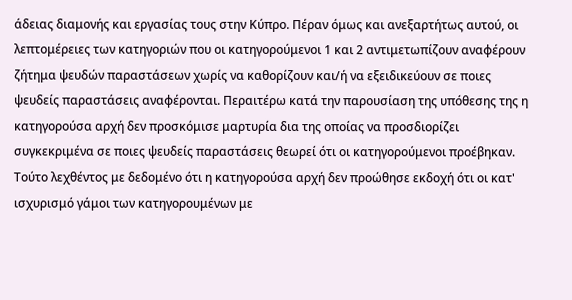άδειας διαμονής και εργασίας τους στην Κύπρο. Πέραν όμως και ανεξαρτήτως αυτού, οι λεπτομέρειες των κατηγοριών που οι κατηγορούμενοι 1 και 2 αντιμετωπίζουν αναφέρουν ζήτημα ψευδών παραστάσεων χωρίς να καθορίζουν και/ή να εξειδικεύουν σε ποιες ψευδείς παραστάσεις αναφέρονται. Περαιτέρω κατά την παρουσίαση της υπόθεσης της η κατηγορούσα αρχή δεν προσκόμισε μαρτυρία δια της οποίας να προσδιορίζει συγκεκριμένα σε ποιες ψευδείς παραστάσεις θεωρεί ότι οι κατηγορούμενοι προέβηκαν. Τούτο λεχθέντος με δεδομένο ότι η κατηγορούσα αρχή δεν προώθησε εκδοχή ότι οι κατ' ισχυρισμό γάμοι των κατηγορουμένων με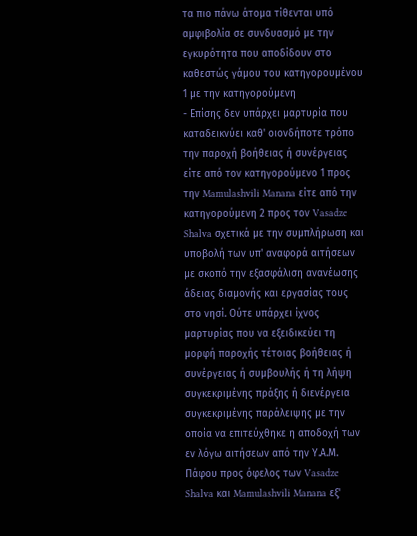τα πιο πάνω άτομα τίθενται υπό αμφιβολία σε συνδυασμό με την εγκυρότητα που αποδίδουν στο καθεστώς γάμου του κατηγορουμένου 1 με την κατηγορούμενη
- Επίσης δεν υπάρχει μαρτυρία που καταδεικνύει καθ' οιονδήποτε τρόπο την παροχή βοήθειας ή συνέργειας είτε από τον κατηγορούμενο 1 προς την Mamulashvili Manana είτε από την κατηγορούμενη 2 προς τον Vasadze Shalva σχετικά με την συμπλήρωση και υποβολή των υπ' αναφορά αιτήσεων με σκοπό την εξασφάλιση ανανέωσης άδειας διαμονής και εργασίας τους στο νησί. Ούτε υπάρχει ίχνος μαρτυρίας που να εξειδικεύει τη μορφή παροχής τέτοιας βοήθειας ή συνέργειας ή συμβουλής ή τη λήψη συγκεκριμένης πράξης ή διενέργεια συγκεκριμένης παράλειψης με την οποία να επιτεύχθηκε η αποδοχή των εν λόγω αιτήσεων από την Υ.Α.Μ. Πάφου προς όφελος των Vasadze Shalva και Mamulashvili Manana εξ'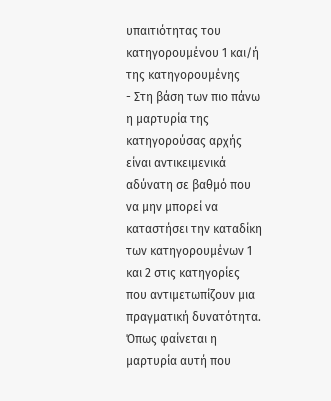υπαιτιότητας του κατηγορουμένου 1 και/ή της κατηγορουμένης
- Στη βάση των πιο πάνω η μαρτυρία της κατηγορούσας αρχής είναι αντικειμενικά αδύνατη σε βαθμό που να μην μπορεί να καταστήσει την καταδίκη των κατηγορουμένων 1 και 2 στις κατηγορίες που αντιμετωπίζουν μια πραγματική δυνατότητα. Όπως φαίνεται η μαρτυρία αυτή που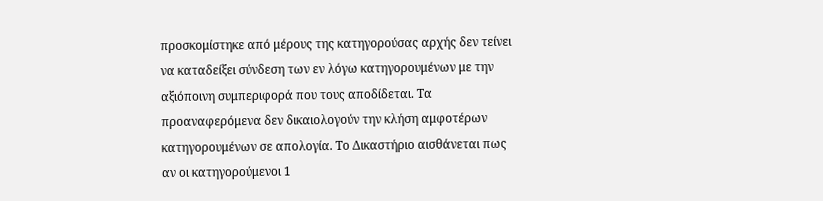προσκομίστηκε από μέρους της κατηγορούσας αρχής δεν τείνει να καταδείξει σύνδεση των εν λόγω κατηγορουμένων με την αξιόποινη συμπεριφορά που τους αποδίδεται. Τα προαναφερόμενα δεν δικαιολογούν την κλήση αμφοτέρων κατηγορουμένων σε απολογία. Το Δικαστήριο αισθάνεται πως αν οι κατηγορούμενοι 1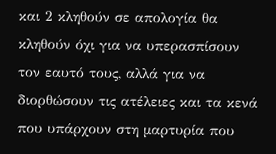και 2 κληθούν σε απολογία θα κληθούν όχι για να υπερασπίσουν τον εαυτό τους, αλλά για να διορθώσουν τις ατέλειες και τα κενά που υπάρχουν στη μαρτυρία που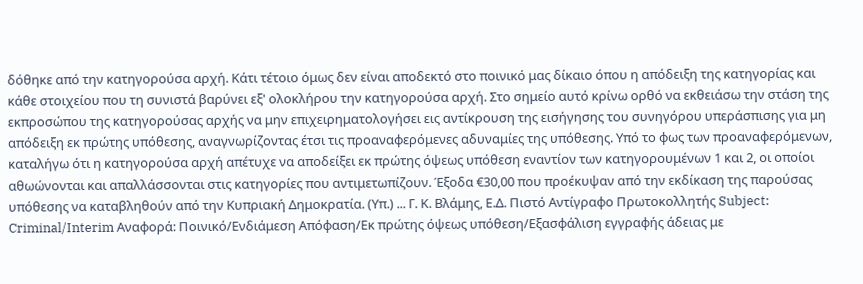δόθηκε από την κατηγορούσα αρχή. Κάτι τέτοιο όμως δεν είναι αποδεκτό στο ποινικό μας δίκαιο όπου η απόδειξη της κατηγορίας και κάθε στοιχείου που τη συνιστά βαρύνει εξ' ολοκλήρου την κατηγορούσα αρχή. Στο σημείο αυτό κρίνω ορθό να εκθειάσω την στάση της εκπροσώπου της κατηγορούσας αρχής να μην επιχειρηματολογήσει εις αντίκρουση της εισήγησης του συνηγόρου υπεράσπισης για μη απόδειξη εκ πρώτης υπόθεσης, αναγνωρίζοντας έτσι τις προαναφερόμενες αδυναμίες της υπόθεσης. Υπό το φως των προαναφερόμενων, καταλήγω ότι η κατηγορούσα αρχή απέτυχε να αποδείξει εκ πρώτης όψεως υπόθεση εναντίον των κατηγορουμένων 1 και 2, οι οποίοι αθωώνονται και απαλλάσσονται στις κατηγορίες που αντιμετωπίζουν. Έξοδα €30,00 που προέκυψαν από την εκδίκαση της παρούσας υπόθεσης να καταβληθούν από την Κυπριακή Δημοκρατία. (Υπ.) ... Γ. Κ. Βλάμης, Ε.Δ. Πιστό Αντίγραφο Πρωτοκολλητής Subject: Criminal/Interim Αναφορά: Ποινικό/Ενδιάμεση Απόφαση/Εκ πρώτης όψεως υπόθεση/Εξασφάλιση εγγραφής άδειας με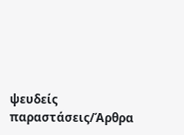ψευδείς παραστάσεις/Άρθρα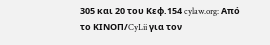305 και 20 του Κεφ.154 cylaw.org: Από το ΚΙΝOΠ/CyLii για τον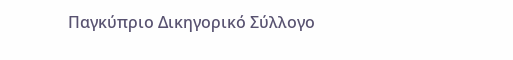Παγκύπριο Δικηγορικό Σύλλογο